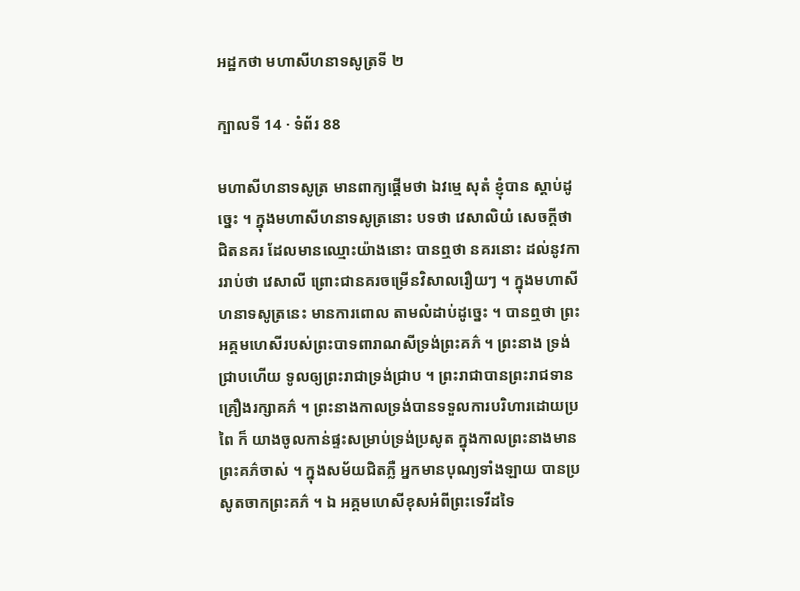អដ្ឋកថា មហាសីហនាទសូត្រទី ២

ក្បាលទី 14 · ទំព័រ 88

មហាសីហនាទសូត្រ មានពាក្យផ្តើមថា ឯវម្មេ សុតំ ខ្ញុំបាន ស្តាប់ដូច្នេះ ។ ក្នុងមហាសីហនាទសូត្រនោះ បទថា វេសាលិយំ សេចក្តីថា ជិតនគរ ដែលមានឈ្មោះយ៉ាងនោះ បានឮថា នគរនោះ ដល់នូវការរាប់ថា វេសាលី ព្រោះជានគរចម្រើនវិសាលរឿយៗ ។ ក្នុងមហាសីហនាទសូត្រនេះ មានការពោល តាមលំដាប់ដូច្នេះ ។ បានឮថា ព្រះអគ្គមហេសីរបស់ព្រះបាទពារាណសីទ្រង់ព្រះគភ៌ ។ ព្រះនាង ទ្រង់ជ្រាបហើយ ទូលឲ្យព្រះរាជាទ្រង់ជ្រាប ។ ព្រះរាជាបានព្រះរាជទាន គ្រឿងរក្សាគភ៌ ។ ព្រះនាងកាលទ្រង់បានទទួលការបរិហារដោយប្រពៃ ក៏ យាងចូលកាន់ផ្ទះសម្រាប់ទ្រង់ប្រសូត ក្នុងកាលព្រះនាងមានព្រះគភ៌ចាស់ ។ ក្នុងសម័យជិតភ្លឺ អ្នកមានបុណ្យទាំងឡាយ បានប្រសូតចាកព្រះគភ៌ ។ ឯ អគ្គមហេសីខុសអំពីព្រះទេវីដទៃ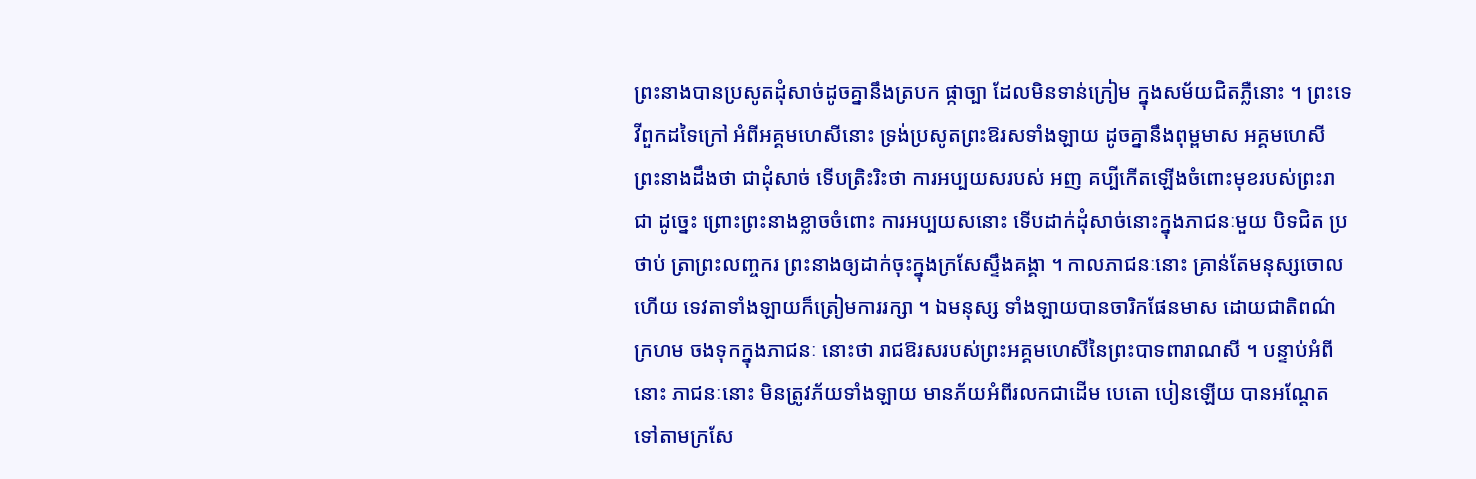ព្រះនាងបានប្រសូតដុំសាច់ដូចគ្នានឹងត្របក ផ្កាច្បា ដែលមិនទាន់ក្រៀម ក្នុងសម័យជិតភ្លឺនោះ ។ ព្រះទេវីពួកដទៃក្រៅ អំពីអគ្គមហេសីនោះ ទ្រង់ប្រសូតព្រះឱរសទាំងឡាយ ដូចគ្នានឹងពុម្ពមាស អគ្គមហេសី ព្រះនាងដឹងថា ជាដុំសាច់ ទើបត្រិះរិះថា ការអប្បយសរបស់ អញ គប្បីកើតឡើងចំពោះមុខរបស់ព្រះរាជា ដូច្នេះ ព្រោះព្រះនាងខ្លាចចំពោះ ការអប្បយសនោះ ទើបដាក់ដុំសាច់នោះក្នុងភាជនៈមួយ បិទជិត ប្រថាប់ ត្រាព្រះលញ្ចករ ព្រះនាងឲ្យដាក់ចុះក្នុងក្រសែស្ទឹងគង្គា ។ កាលភាជនៈនោះ គ្រាន់តែមនុស្សចោលហើយ ទេវតាទាំងឡាយក៏ត្រៀមការរក្សា ។ ឯមនុស្ស ទាំងឡាយបានចារិកផែនមាស ដោយជាតិពណ៌ក្រហម ចងទុកក្នុងភាជនៈ នោះថា រាជឱរសរបស់ព្រះអគ្គមហេសីនៃព្រះបាទពារាណសី ។ បន្ទាប់អំពី នោះ ភាជនៈនោះ មិនត្រូវភ័យទាំងឡាយ មានភ័យអំពីរលកជាដើម បេតោ បៀនឡើយ បានអណ្តែតទៅតាមក្រសែ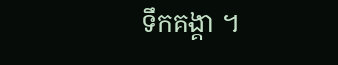ទឹកគង្គា ។